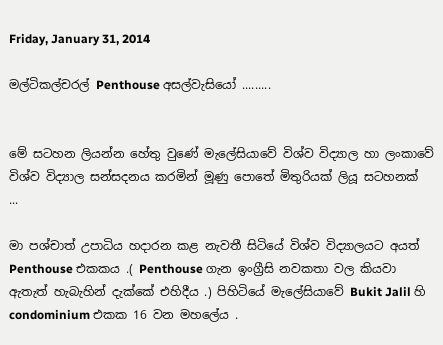Friday, January 31, 2014

මල්ටිකල්චරල් Penthouse අසල්වැසියෝ .........


මේ සටහන ලියන්න හේතු වුණේ මැලේසියාවේ විශ්ව විද්‍යාල හා ලංකාවේ විශ්ව විද්‍යාල සන්සදනය කරමින් මූණු පොතේ මිතුරියක් ලියූ සටහනක් ...

මා පශ්චාත් උපාධිය හදාරන කළ නැවතී සිටියේ විශ්ව විද්‍යාලයට අයත් Penthouse එකකය .( Penthouse ගැන ඉංග්‍රීසි නවකතා වල කියවා ඇතැත් හැබැහින් දැක්කේ එහිදීය .) පිහිටියේ මැලේසියාවේ Bukit Jalil හි condominium එකක 16 වන මහලේය .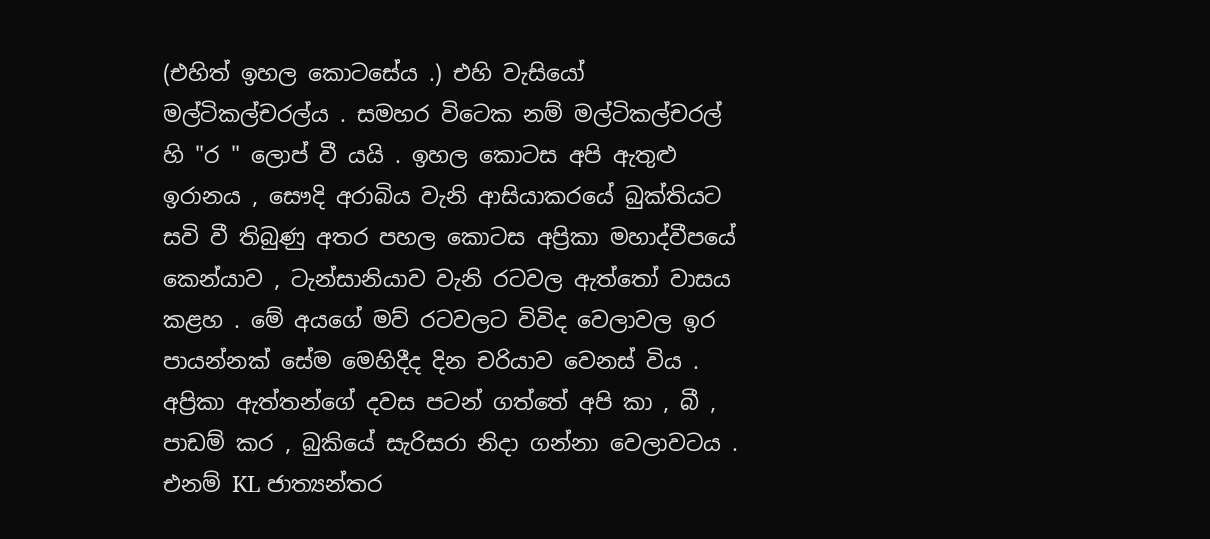(එහිත් ඉහල කොටසේය .) එහි වැසියෝ මල්ටිකල්චරල්ය . සමහර විටෙක නම් මල්ටිකල්චරල් හි "ර " ලොප් වී යයි . ඉහල කොටස අපි ඇතුළු ඉරානය , සෞදි අරාබිය වැනි ආසියාකරයේ බුක්තියට සවි වී තිබුණු අතර පහල කොටස අප්‍රිකා මහාද්වීපයේ කෙන්යාව , ටැන්සානියාව වැනි රටවල ඇත්තෝ වාසය කළහ . මේ අයගේ මව් රටවලට විවිද වෙලාවල ඉර පායන්නක් සේම මෙහිදීද දින චරියාව වෙනස් විය . අප්‍රිකා ඇත්තන්ගේ දවස පටන් ගත්තේ අපි කා , බී , පාඩම් කර , බුකියේ සැරිසරා නිදා ගන්නා වෙලාවටය . එනම් KL ජාත්‍යන්තර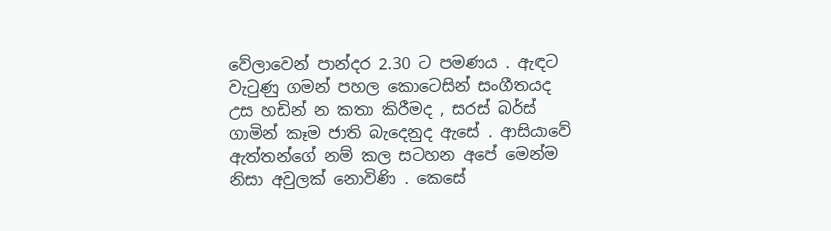වේලාවෙන් පාන්දර 2.30 ට පමණය . ඇඳට වැටුණු ගමන් පහල කොටෙසින් සංගීතයද උස හඩින් න කතා කිරීමද , සරස් බර්ස් ගාමින් කෑම ජාති බැදෙනුද ඇසේ . ආසියාවේ ඇත්තන්ගේ නම් කල සටහන අපේ මෙන්ම නිසා අවුලක් නොවිණි . කෙසේ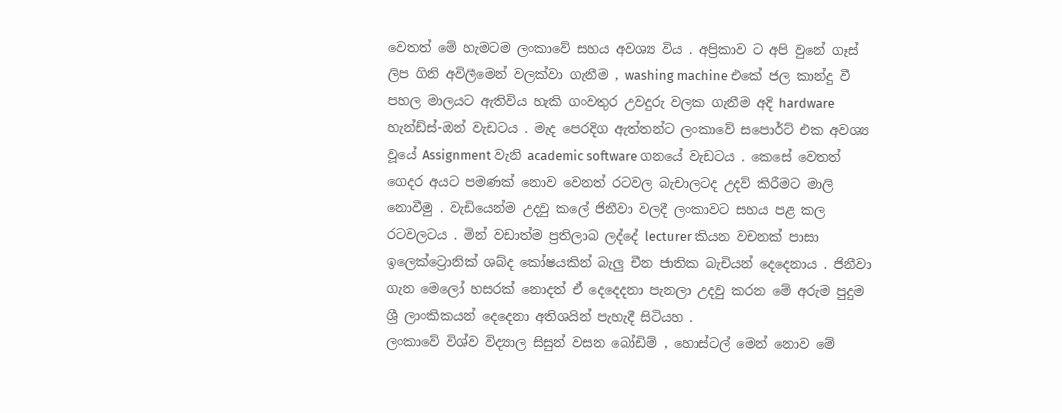වෙතත් මේ හැමටම ලංකාවේ සහය අවශ්‍ය විය . අප්‍රිකාව ට අපි වුනේ ගෑස් ලිප ගිනි අවිලීමෙන් වලක්වා ගැනීම , washing machine එකේ ජල කාන්දු වී පහල මාලයට ඇතිවිය හැකි ගංවතුර උවදුරු වලක ගැනීම අදි hardware හැන්ඩ්ස්-ඔන් වැඩටය . මැද පෙරදිග ඇත්තන්ට ලංකාවේ සපොර්ට් එක අවශ්‍ය වූයේ Assignment වැනි academic software ගනයේ වැඩටය . කෙසේ වෙතත් ගෙදර අයට පමණක් නොව වෙනත් රටවල බැචාලටද උදව් කිරීමට මාලි නොවීමු . වැඩියෙන්ම උදවු කලේ ජිනීවා වලදී ලංකාවට සහය පළ කල රටවලටය . මින් වඩාත්ම ප්‍රතිලාබ ලද්දේ lecturer කියන වචනක් පාසා ඉලෙක්ට්‍රොනික් ශබ්ද කෝෂයකින් බැලු චීන ජාතික බැචියන් දෙදෙනාය . ජිනීවා ගැන මෙලෝ හසරක් නොදත් ඒ දෙදෙදනා පැනලා උදවු කරන මේ අරුම පුදුම ශ්‍රී ලාංකිකයන් දෙදෙනා අතිශයින් පැහැදී සිටියහ .
ලංකාවේ විශ්ව විද්‍යාල සිසුන් වසන බෝඩිම් , හොස්ටල් මෙන් නොව මේ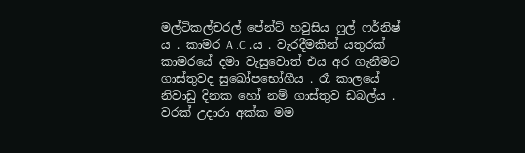මල්ටිකල්චරල් පේන්ට් හවුසිය ෆුල් ෆර්නිෂ් ය . කාමර A .C .ය . වැරදීමකින් යතුරක් කාමරයේ දමා වැසුවොත් එය අර ගැනීමට ගාස්තුවද සුඛෝපභෝගීය . රෑ කාලයේ නිවාඩු දිනක හෝ නම් ගාස්තුව ඩබල්ය . වරක් උදාරා අක්ක මම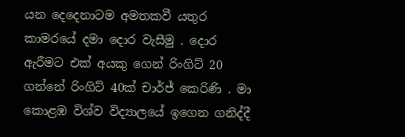යන දෙදෙනාටම අමතකවී යතුර කාමරයේ දමා දොර වැසීමු . දොර ඇරීමට එක් අයකු ගෙන් රිංගිට් 20 ගන්නේ රිංගිට් 40ක් චාර්ජ් කෙරිණි . මා කොළඹ විශ්ව විද්‍යාලයේ ඉගෙන ගනිද්දී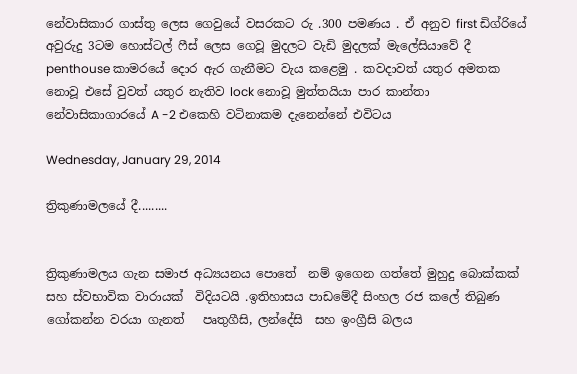නේවාසිකාර ගාස්තු ලෙස ගෙවුයේ වසරකට රු .300 පමණය . ඒ අනුව first ඩිග්රියේ අවුරුදු 3ටම හොස්ටල් ෆීස් ලෙස ගෙවූ මුදලට වැඩි මුදලක් මැලේසියාවේ දී penthouse කාමරයේ දොර ඇර ගැනීමට වැය කළෙමු . කවදාවත් යතුර අමතක නොවූ එසේ වුවත් යතුර නැතිව lock නොවූ මුත්තයියා පාර කාන්තා නේවාසිකාගාරයේ A -2 එකෙහි වටිනාකම දැනෙන්නේ එවිටය

Wednesday, January 29, 2014

ත්‍රිකුණාමලයේ දී.........


ත්‍රිකුණාමලය ගැන සමාජ අධ්‍යයනය පොතේ  නම් ඉගෙන ගත්තේ මුහුදු බොක්කක් සහ ස්වභාවික වාරායක්  විදියටයි .ඉතිහාසය පාඩමේදී සිංහල රජ කලේ තිබුණ  ගෝකන්න වරයා ගැනත්   පෘතුගීසි, ලන්දේසි  සහ ඉංග්‍රීසි බලය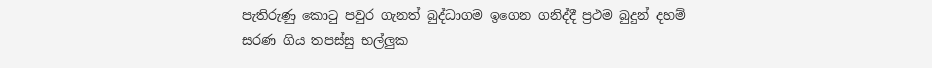පැතිරුණු කොටු පවුර ගැනත් බුද්ධාගම ඉගෙන ගනිද්දී ප්‍රථම බුදුන් දහම් සරණ ගිය තපස්සු භල්ලුක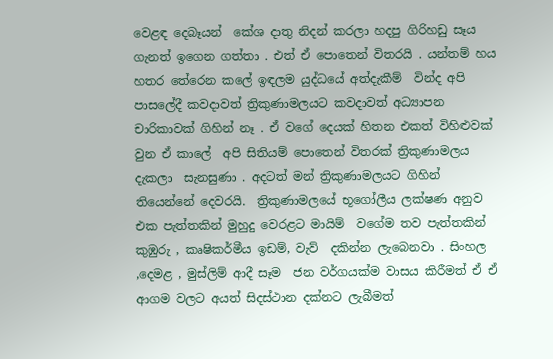වෙළඳ දෙබෑයන්  කේශ දාතු නිදන් කරලා හදපු ගිරිහඩු සෑය  ගැනත් ඉගෙන ගත්තා . එත් ඒ පොතෙන් විතරයි . යන්තම් හය හතර තේරෙන කලේ ඉඳලම යුද්ධයේ අත්දැකීම්  වින්ද අපි පාසලේදී කවදාවත් ත්‍රිකුණාමලයට කවදාවත් අධ්‍යාපන චාරිකාවක් ගිහින් නෑ . ඒ වගේ දෙයක් හිතන එකත් විහිළුවක් වුන ඒ කාලේ  අපි සිතියම් පොතෙන් විතරක් ත්‍රිකුණාමලය දැකලා  සැනසුණා . අදටත් මන් ත්‍රිකුණාමලයට ගිහින් තියෙන්නේ දෙවරයි.  ත්‍රිකුණාමලයේ භූගෝලීය ලක්ෂණ අනුව එක පැත්තකින් මුහුදු වෙරළට මායිම්  වගේම තව පැත්තකින් කුඹුරු , කෘෂිකර්මීය ඉඩම්, වැව්  දකින්න ලැබෙනවා . සිංහල ,දෙමළ , මුස්ලිම් ආදී සෑම  ජන වර්ගයක්ම වාසය කිරීමත් ඒ ඒ ආගම වලට අයත් සිදස්ථාන දක්නට ලැබීමත්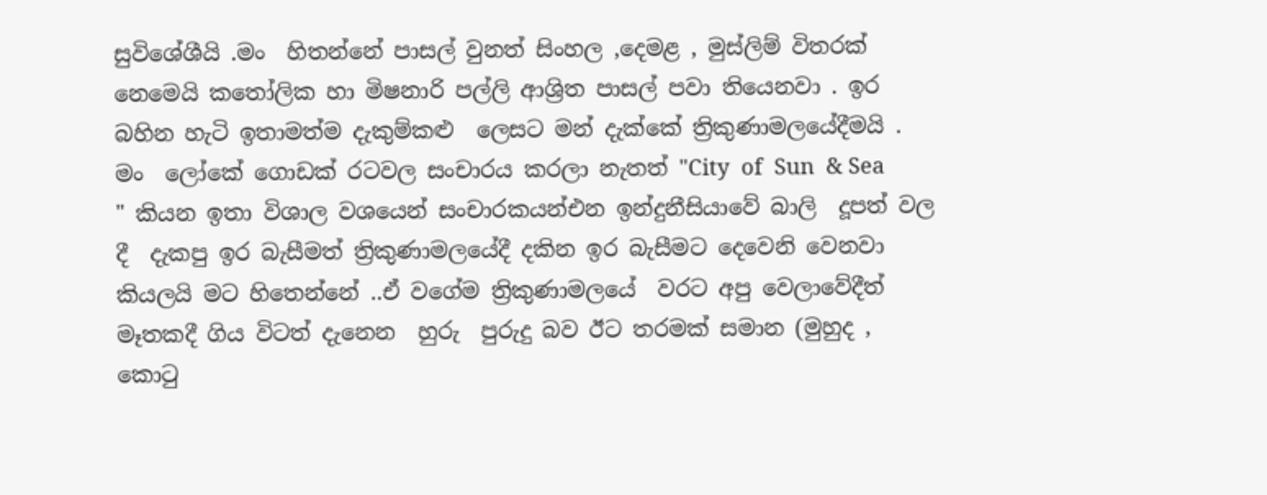සුවිශේශීයි .මං  හිතන්නේ පාසල් වුනත් සිංහල ,දෙමළ , මුස්ලිම් විතරක් නෙමෙයි කතෝලික හා මිෂනාරි පල්ලි ආශ්‍රිත පාසල් පවා තියෙනවා . ඉර බහින හැටි ඉතාමත්ම දැකුම්කළු  ලෙසට මන් දැක්කේ ත්‍රිකුණාමලයේදීමයි . මං  ලෝකේ ගොඩක් රටවල සංචාරය කරලා නැතත් "City  of  Sun  & Sea " කියන ඉතා විශාල වශයෙන් සංචාරකයන්එන ඉන්දුනීසියාවේ බාලි  දූපත් වල දී  දැකපු ඉර බැසීමත් ත්‍රිකුණාමලයේදී දකින ඉර බැසීමට දෙවෙනි වෙනවා කියලයි මට හිතෙන්නේ ..ඒ වගේම ත්‍රිකුණාමලයේ  වරට අපු වෙලාවේදීත් මෑතකදී ගිය විටත් දැනෙන  හුරු  පුරුදු බව ඊට තරමක් සමාන (මුහුද , කොටු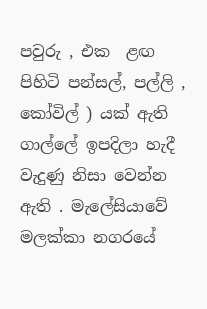පවුරු , එක  ළඟ පිහිටි පන්සල්, පල්ලි , කෝවිල් ) යක් ඇති ගාල්ලේ ඉපදිලා හැදී වැදුණු නිසා වෙන්න ඇති . මැලේසියාවේ මලක්කා නගරයේ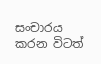සංචාරය කරන විටත්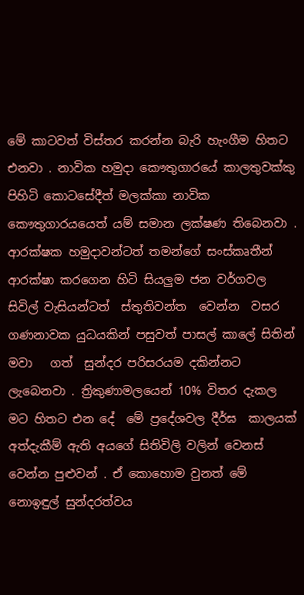මේ කාටවත් විස්තර කරන්න බැරි හැංගීම හිතට එනවා . නාවික හමුදා කෞතුගාරයේ කාලතුවක්කු පිහිටි කොටසේදීත් මලක්කා නාවික කෞතුගාරයයෙත් යම් සමාන ලක්ෂණ තිබෙනවා .  ආරක්ෂක හමුදාවන්ටත් තමන්ගේ සංස්කෘතීන් ආරක්ෂා කරගෙන හිටි සියලුම ජන වර්ගවල සිවිල් වැසියන්ටත්  ස්තුතිවන්ත  වෙන්න  වසර ගණනාවක යුධයකින් පසුවත් පාසල් කාලේ සිතින් මවා   ගත්  සුන්දර පරිසරයම දකින්නට ලැබෙනවා . ත්‍රිකුණාමලයෙන් 10% විතර දැකල මට හිතට එන දේ  මේ ප්‍රදේශවල දීර්ඝ  කාලයක් අත්දැකීම් ඇති අයගේ සිතිවිලි වලින් වෙනස් වෙන්න පුළුවන් . ඒ කොහොම වුනත් මේ නොඉඳුල් සුන්දරත්වය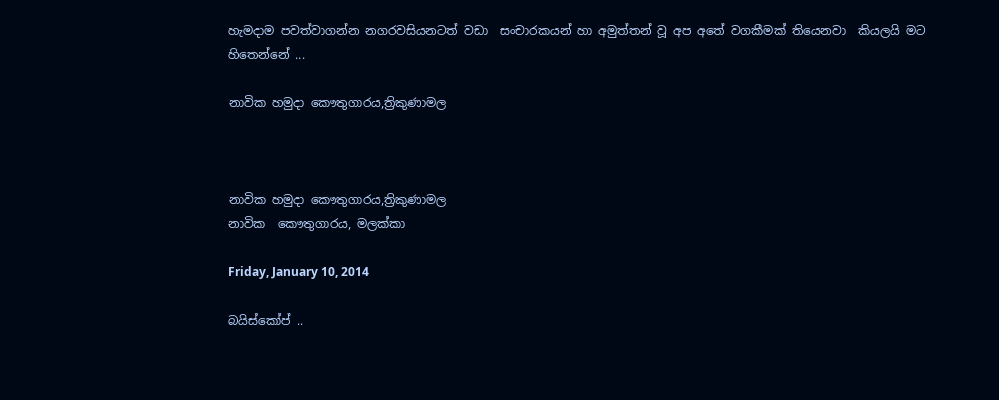හැමදාම පවත්වාගන්න නගරවසියනටත් වඩා  සංචාරකයන් හා අමුත්තන් වූ අප අතේ වගකීමක් තියෙනවා  කියලයි මට හිතෙන්නේ ...

නාවික හමුදා කෞතුගාරය,ත්‍රිකුණාමල



නාවික හමුදා කෞතුගාරය,ත්‍රිකුණාමල
නාවික  කෞතුගාරය, මලක්කා

Friday, January 10, 2014

බයිස්කෝප් ..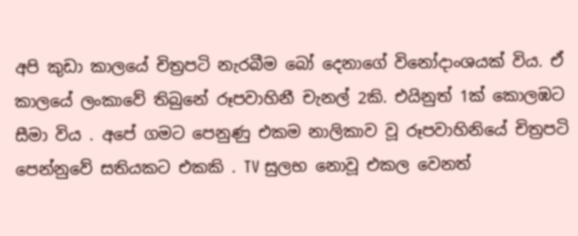අපි කුඩා කාලයේ චිත්‍රපටි නැරබීම බෝ දෙනාගේ විනෝදාංශයක් විය. ඒ කාලයේ ලංකාවේ තිබුනේ රූපවාහිනී චැනල් 2කි. එයිනුත් 1ක් කොලඹට සීමා විය . අපේ ගමට පෙනුණු එකම නාලිකාව වූ රූපවාහිනියේ චිත්‍රපටි පෙන්නුවේ සතියකට එකකි . TV සුලභ නොවූ එකල වෙනත්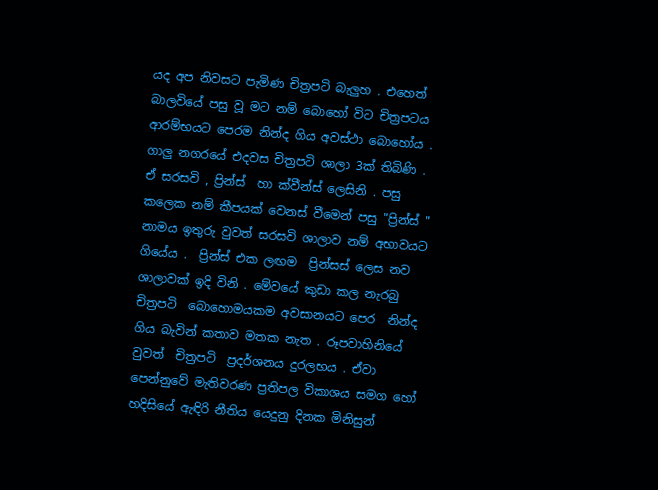යද අප නිවසට පැමිණ චිත්‍රපටි බැලුහ . එහෙත් බාලවියේ පසු වූ මට නම් බොහෝ විට චිත්‍රපටය ආරම්භයට පෙරම නින්ද ගිය අවස්ථා බොහෝය . ගාලු නගරයේ එදවස චිත්‍රපටි ශාලා 3ක් තිබිණි . ඒ සරසවි , ප්‍රින්ස්  හා ක්වීන්ස් ලෙසිනි . පසු කලෙක නම් කීපයක් වෙනස් වීමෙන් පසු "ප්‍රින්ස් " නාමය ඉතුරු වුවත් සරසවි ශාලාව නම් අභාවයට ගියේය .  ප්‍රින්ස් එක ලඟම  ප්‍රින්සස් ලෙස නව ශාලාවක් ඉදි විනි . මේවයේ කුඩා කල නැරබු  චිත්‍රපටි  බොහොමයකම අවසානයට පෙර  නින්ද ගිය බැවින් කතාව මතක නැත . රූපවාහිනියේ  වුවත්  චිත්‍රපටි  ප්‍රදර්ශනය දුරලභය . ඒවා පෙන්නුවේ මැතිවරණ ප්‍රතිපල විකාශය සමග හෝ හදිසියේ ඇඳිරි නීතිය යෙදුනු දිනක මිනිසුන්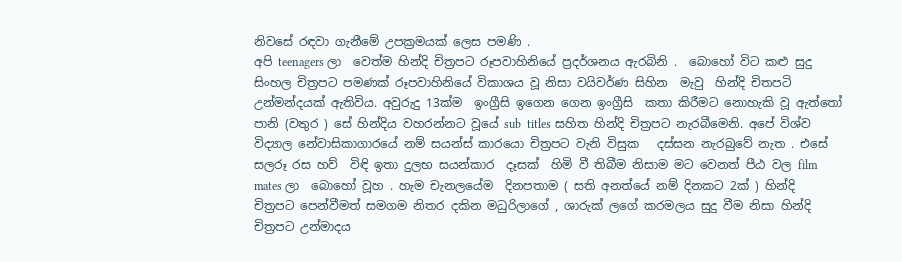නිවසේ රඳවා ගැනීමේ උපක්‍රමයක් ලෙස පමණි .
අපි teenagers ලා  වෙත්ම හින්දි චිත්‍රපට රූපවාහිනියේ ප්‍රදර්ශනය ඇරබිනි .  බොහෝ විට කළු සුදු  සිංහල චිත්‍රපට පමණක් රූපවාහිනියේ විකාශය වූ නිසා වයිවර්ණ සිහින  මැවු  හින්දි චිතපටි උන්මන්දයක් ඇතිවිය. අවුරුදු 13ක්ම  ඉංග්‍රීසි ඉගෙන ගෙන ඉංග්‍රීසි  කතා කිරීමට නොහැකි වූ ඇත්තෝ පානි (වතුර ) සේ හින්දිය වහරන්නට වූයේ sub  titles සහිත හින්දි චිත්‍රපට නැරබීමෙනි. අපේ විශ්ව විද්‍යාල නේවාසිකාගාරයේ නම් සයන්ස් කාරයො චිත්‍රපට වැනි විසුක   දස්සන නැරබුවේ නැත . එසේ සලරූ රස හව්  විඳි ඉතා දුලභ සයන්කාර  දෑසක්  හිමි වී තිබීම නිසාම මට වෙනත් පීඨ වල film mates ලා  බොහෝ වූහ . හැම චැනලයේම  දිනපතාම ( සති අනත්යේ නම් දිනකට 2ක් ) හින්දි  චිත්‍රපට පෙන්වීමත් සමගම නිතර දකින මධුරිලාගේ , ශාරුක් ලගේ කරමලය සුදු වීම නිසා හින්දි  චිත්‍රපට උන්මාදය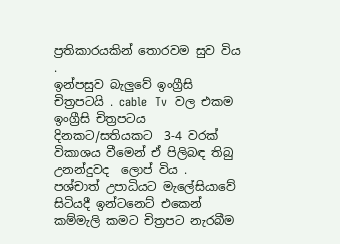ප්‍රතිකාරයකින් තොරවම සුව විය .
ඉන්පසුව බැලුවේ ඉංග්‍රීසි චිත්‍රපටයි . cable  Tv  වල එකම ඉංග්‍රීසි චිත්‍රපටය දිනකට/සතියකට  3-4 වරක් විකාශය වීමෙන් ඒ පිලිබඳ තිබු උනන්දුවද  ලොප් විය .
පශ්චාත් උපාධියට මැලේසියාවේ සිටියදී ඉන්ටනෙට් එකෙන්  කම්මැලි කමට චිත්‍රපට නැරබීම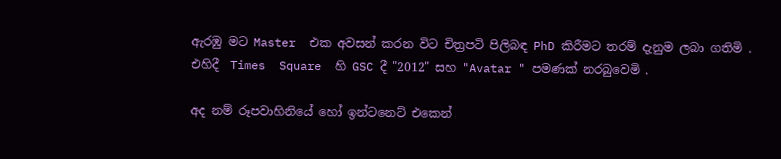ඇරඹු මට Master  එක අවසන් කරන විට චිත්‍රපටි පිලිබඳ PhD කිරීමට තරම් දැනුම ලබා ගතිමි . එහිදී  Times  Square  හි GSC දී "2012" සහ "Avatar " පමණක් නරබුවෙමි .

අද නම් රූපවාහිනියේ හෝ ඉන්ටනෙට් එකෙන්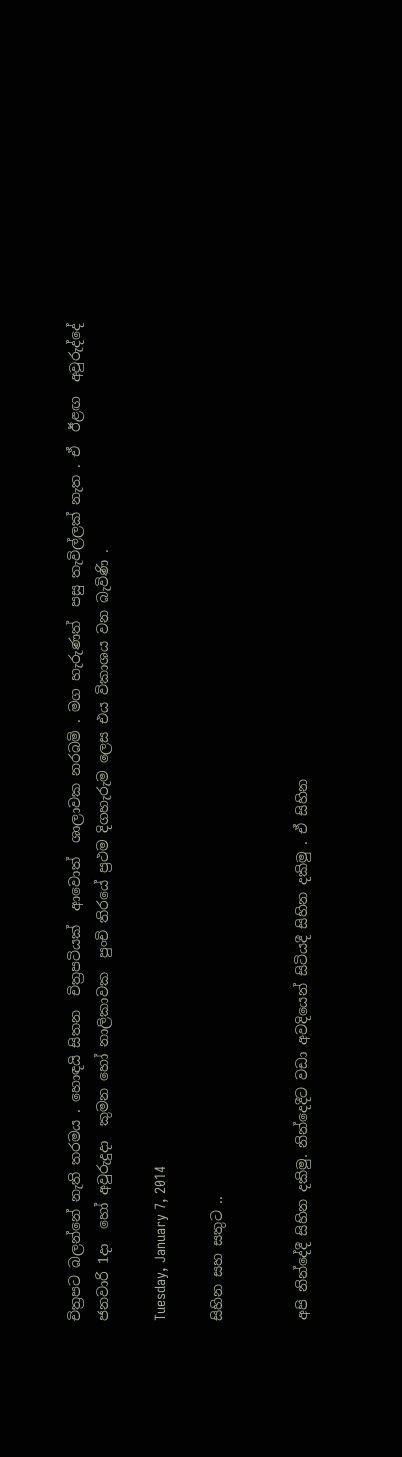චිත්‍රපට බලන්නේ නැති තරමය . හොඳයි සිතන  චිත්‍රපටියක්  ආවොත්  ශාලාවක නරබමි . මග හැරුණත්  පසු තැවිල්ලක් නැත . ඒ  ඊළඟ  අවුරුද්දේ ජනවාරි 1දා  හෝ අවුරුදුදා  කුමන හෝ නාලිකාවක  පුංචි තිරයේ ප්‍රථම දිගහැරුම ලෙස එය විකාශය වන බැවිණි .

Tuesday, January 7, 2014

සිහින සහ සතුට ..


අපි නින්දේදී සිහින දකිමු. නින්දෙදීට වඩා අවදියෙන් සිටියදී සිහින දකිමු . ඒ සිහින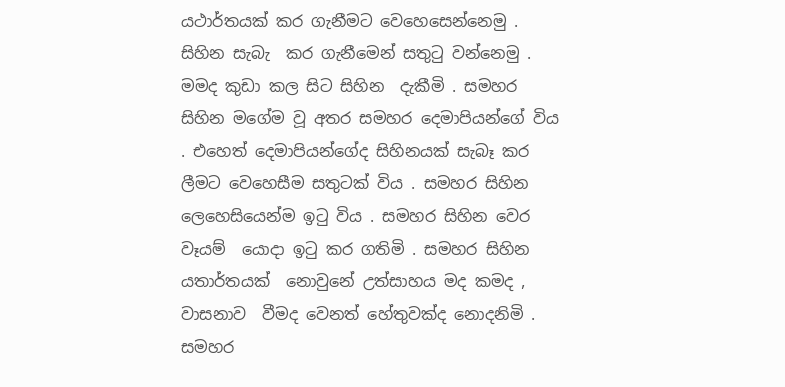යථාර්තයක් කර ගැනීමට වෙහෙසෙන්නෙමු . සිහින සැබැ  කර ගැනීමෙන් සතුටු වන්නෙමු . මමද කුඩා කල සිට සිහින  දැකීමි . සමහර සිහින මගේම වූ අතර සමහර දෙමාපියන්ගේ විය . එහෙත් දෙමාපියන්ගේද සිහිනයක් සැබෑ කර ලීමට වෙහෙසීම සතුටක් විය . සමහර සිහින ලෙහෙසියෙන්ම ඉටු විය . සමහර සිහින වෙර  වෑයම්  යොදා ඉටු කර ගතිමි . සමහර සිහින යතාර්තයක්  නොවුනේ උත්සාහය මද කමද , වාසනාව  වීමද වෙනත් හේතුවක්ද නොදනිමි . සමහර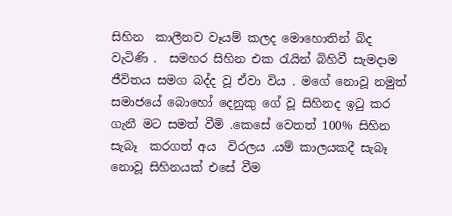සිහින  කාලීනව වෑයම් කලද මොහොතින් බිද වැටිණි .  සමහර සිහින එක රැයින් බිහිවී සැමදාම ජීවිතය සමග බද්ද වූ ඒවා විය . මගේ නොවූ නමුත් සමාජයේ බොහෝ දෙනුකු ගේ වූ සිහිනද ඉටු කර ගැනී මට සමත් වීමි .කෙසේ වෙතත් 100% සිහින සැබෑ  කරගත් අය  විරලය .යම් කාලයකදී සැබෑ  නොවූ සිහිනයක් එසේ වීම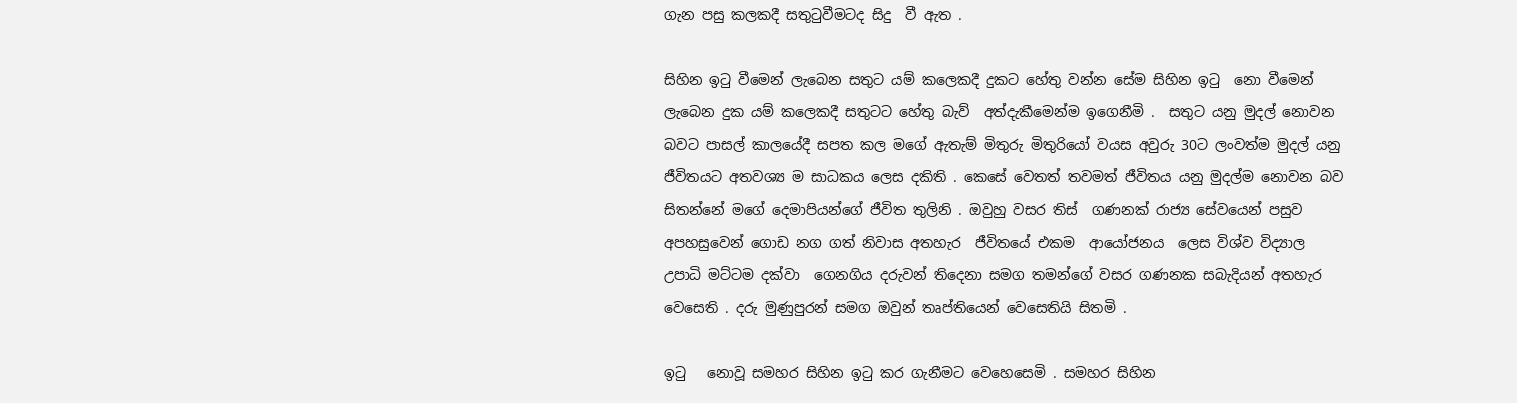ගැන පසු කලකදී සතුටුවීමටද සිදු  වී ඇත .

සිහින ඉටු වීමෙන් ලැබෙන සතුට යම් කලෙකදී දුකට හේතු වන්න සේම සිහින ඉටු  නො වීමෙන් ලැබෙන දුක යම් කලෙකදී සතුටට හේතු බැව්  අත්දැකීමෙන්ම ඉගෙනීමි .  සතුට යනු මුදල් නොවන බවට පාසල් කාලයේදී සපත කල මගේ ඇතැම් මිතුරු මිතුරියෝ වයස අවුරු 30ට ලංවත්ම මුදල් යනු ජීවිතයට අතවශ්‍ය ම සාධකය ලෙස දකිති . කෙසේ වෙතත් තවමත් ජීවිතය යනු මුදල්ම නොවන බව සිතන්නේ මගේ දෙමාපියන්ගේ ජීවිත තුලිනි . ඔවුහු වසර තිස්  ගණනක් රාජ්‍ය සේවයෙන් පසුව  අපහසුවෙන් ගොඩ නග ගත් නිවාස අතහැර  ජීවිතයේ එකම  ආයෝජනය  ලෙස විශ්ව විද්‍යාල උපාධි මට්ටම දක්වා  ගෙනගිය දරුවන් තිදෙනා සමග තමන්ගේ වසර ගණනක සබැදියන් අතහැර වෙසෙති . දරු මුණුපුරන් සමග ඔවුන් තෘප්තියෙන් වෙසෙතියි සිතමි .

ඉටු   නොවූ සමහර සිහින ඉටු කර ගැනීමට වෙහෙසෙමි . සමහර සිහින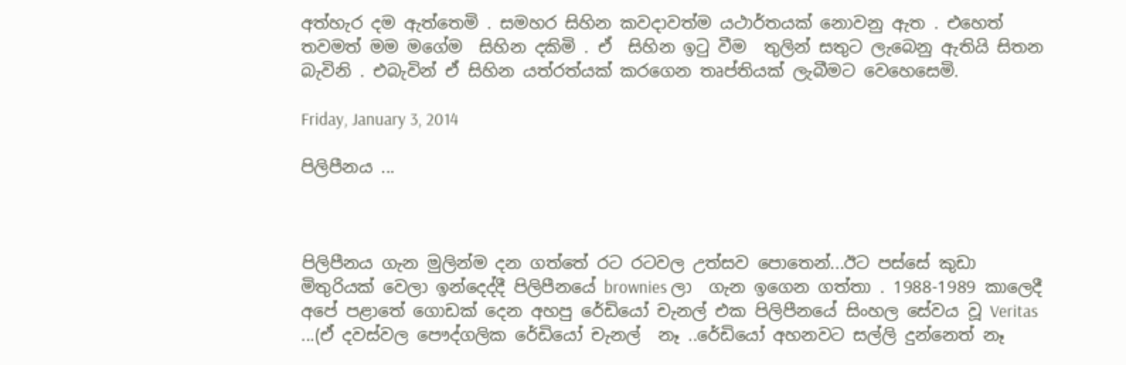අත්හැර දම ඇත්තෙමි . සමහර සිහින කවදාවත්ම යථාර්තයක් නොවනු ඇත . එහෙත් තවමත් මම මගේම  සිහින දකිමි . ඒ  සිහින ඉටු වීම  තුලින් සතුට ලැබෙනු ඇතියි සිතන බැවිනි . එබැවින් ඒ සිහින යත්රත්යක් කරගෙන තෘප්තියක් ලැබීමට වෙහෙසෙමි.

Friday, January 3, 2014

පිලිපීනය ...



පිලිපීනය ගැන මුලින්ම දන ගත්තේ රට රටවල උත්සව පොතෙන්...ඊට පස්සේ කුඩා මිතුරියක් වෙලා ඉන්දෙද්දී පිලිපීනයේ brownies ලා  ගැන ඉගෙන ගත්තා . 1988-1989 කාලෙදී අපේ පළාතේ ගොඩක් දෙන අහපු රේඩියෝ චැනල් එක පිලිපීනයේ සිංහල සේවය වූ Veritas ...(ඒ දවස්වල පෞද්ගලික රේඩියෝ චැනල්  නෑ ..රේඩියෝ අහනවට සල්ලි දුන්නෙත් නෑ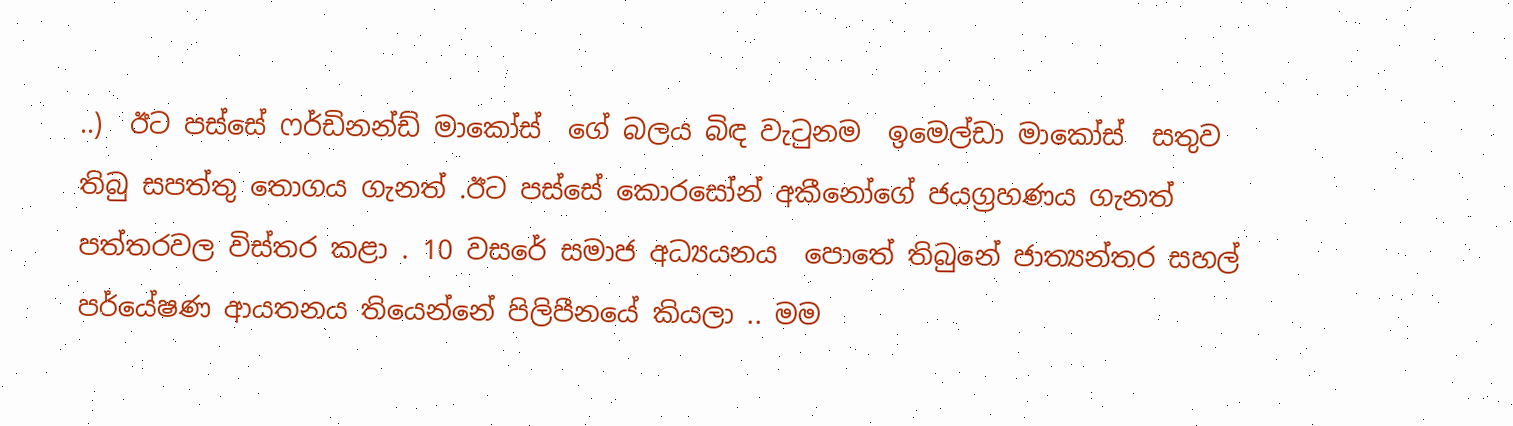..)  ඊට පස්සේ ෆර්ඩිනන්ඩ් මාකෝස්  ගේ බලය බිඳ වැටුනම  ඉමෙල්ඩා මාකෝස්  සතුව තිබු සපත්තු තොගය ගැනත් .ඊට පස්සේ කොරසෝන් අකීනෝගේ ජයග්‍රහණය ගැනත් පත්තරවල විස්තර කළා . 10 වසරේ සමාජ අධ්‍යයනය  පොතේ තිබුනේ ජාත්‍යන්තර සහල් පර්යේෂණ ආයතනය තියෙන්නේ පිලිපීනයේ කියලා .. මම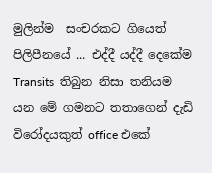මුලින්ම  සංචරකට ගියෙත් පිලිපීනයේ ... එද්දී යද්දී දෙකේම Transits  තිබුන නිසා තනියම යන මේ ගමනට තතාගෙන් දැඩි විරෝදයකුත් office එකේ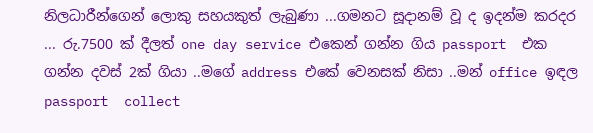නිලධාරීන්ගෙන් ලොකු සහයකුත් ලැබුණා ...ගමනට සූදානම් වූ ද ඉදන්ම කරදර ... රු.7500 ක් දීලත් one day service එකෙන් ගන්න ගිය passport  එක ගන්න දවස් 2ක් ගියා ..මගේ address එකේ වෙනසක් නිසා ..මන් office ඉඳල passport  collect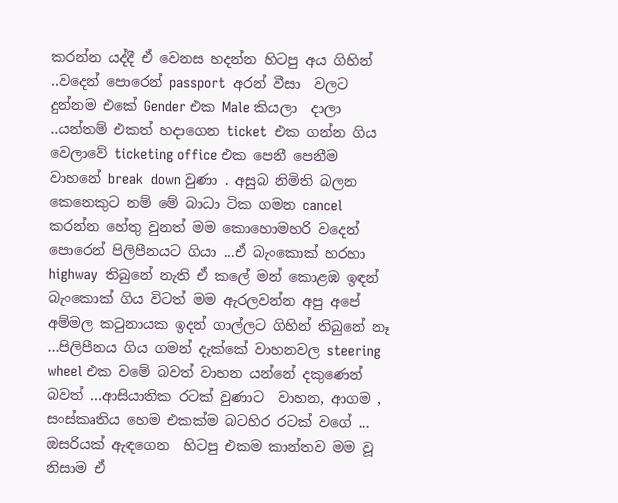කරන්න යද්දී ඒ වෙනස හදන්න හිටපු අය ගිහින් ..වදෙන් පොරෙන් passport  අරන් වීසා  වලට දුන්නම එකේ Gender එක Male කියලා  දාලා ..යන්තම් එකත් හදාගෙන ticket  එක ගන්න ගිය වෙලාවේ ticketing office එක පෙනී පෙනීම වාහනේ break  down වුණා . අසුබ නිමිති බලන කෙනෙකුට නම් මේ බාධා ටික ගමන cancel කරන්න හේතු වුනත් මම කොහොමහරි වදෙන් පොරෙන් පිලිපීනයට ගියා ...ඒ බැංකොක් හරහා highway  තිබුනේ නැති ඒ කලේ මන් කොළඹ ඉඳන් බැංකොක් ගිය විටත් මම ඇරලවන්න අපු අපේ අම්මල කටුනායක ඉදන් ගාල්ලට ගිහින් තිබුනේ නෑ ...පිලිපීනය ගිය ගමන් දැක්කේ වාහනවල steering  wheel එක වමේ බවත් වාහන යන්නේ දකුණෙන් බවත් ...ආසියාතික රටක් වුණාට  වාහන, ආගම , සංස්කෘතිය හෙම එකක්ම බටහිර රටක් වගේ ... ඔසරියක් ඇඳගෙන  හිටපු එකම කාන්තව මම වූ නිසාම ඒ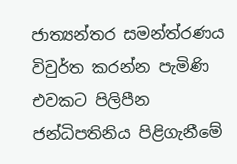ජාත්‍යන්තර සමන්ත්රණය විවුර්ත කරන්න පැමිණි එවකට පිලිපීන ජන්ධිපතිනිය පිළිගැනීමේ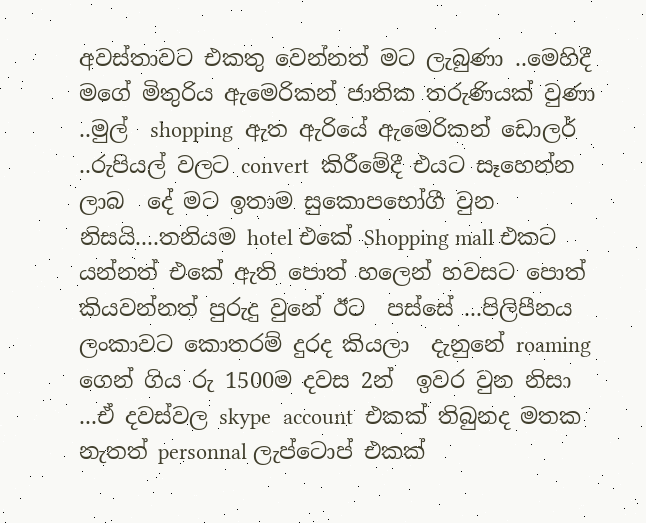අවස්තාවට එකතු වෙන්නත් මට ලැබුණා ..මෙහිදී මගේ මිතුරිය ඇමෙරිකන් ජාතික තරුණියක් වුණා ..මුල්  shopping  ඇත ඇරියේ ඇමෙරිකන් ඩොලර් ..රුපියල් වලට convert  කිරීමේදී එයට සෑහෙන්න ලාබ  දේ මට ඉතාම සුකොපභෝගී වුන නිසයි....තනියම hotel එකේ Shopping mall එකට යන්නත් එකේ ඇති පොත් හලෙන් හවසට පොත් කියවන්නත් පුරුදු වුනේ ඊට  පස්සේ ...පිලිපීනය ලංකාවට කොතරම් දුරද කියලා  දැනුනේ roaming ගෙන් ගිය රු 1500ම දවස 2න්  ඉවර වුන නිසා ...ඒ දවස්වල skype  account  එකක් තිබුනද මතක නැතත් personnal ලැප්ටොප් එකක්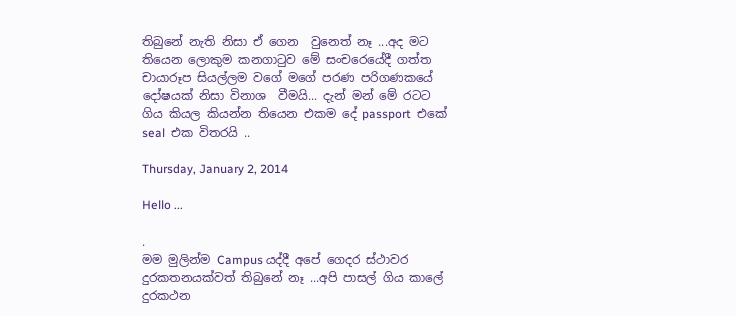තිබුනේ නැති නිසා ඒ ගෙන  වුනෙත් නෑ ...අද මට තියෙන ලොකුම කනගාටුව මේ සංචරෙයේදී ගත්ත චායාරූප සියල්ලම වගේ මගේ පරණ පරිගණකයේ දෝෂයක් නිසා විනාශ  වීමයි... දැන් මන් මේ රටට ගිය කියල කියන්න තියෙන එකම දේ passport  එකේ seal  එක විතරයි ..

Thursday, January 2, 2014

Hello ...

.
මම මුලින්ම Campus යද්දී අපේ ගෙදර ස්ථාවර දුරකතනයක්වත් තිබුනේ නෑ ...අපි පාසල් ගිය කාලේ  දුරකථන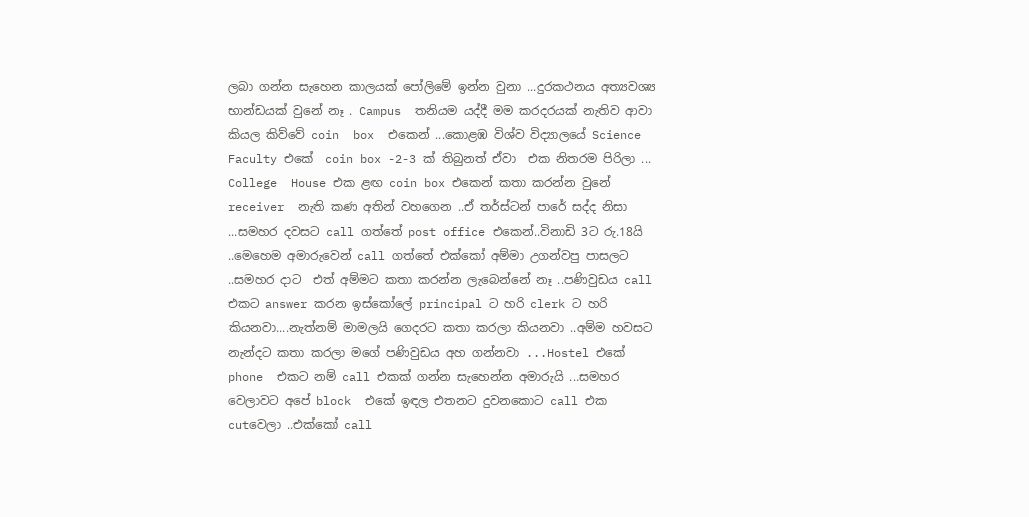ලබා ගන්න සැහෙන කාලයක් පෝලිමේ ඉන්න වුනා ...දුරකථනය අත්‍යවශ්‍ය භාන්ඩයක් වුනේ නෑ . Campus  තනියම යද්දී මම කරදරයක් නැතිව ආවා  කියල කිව්වේ coin  box  එකෙන් ...කොළඹ විශ්ව විද්‍යාලයේ Science Faculty එකේ  coin box -2-3 ක් තිබුනත් ඒවා  එක නිතරම පිරිලා ... College  House එක ළඟ coin box එකෙන් කතා කරන්න වුනේ receiver  නැති කණ අතින් වහගෙන ..ඒ තර්ස්ටන් පාරේ සද්ද නිසා ...සමහර දවසට call ගත්තේ post office එකෙන්..විනාඩි 3ට රු.18යි ..මෙහෙම අමාරුවෙන් call ගත්තේ එක්කෝ අම්මා උගන්වපු පාසලට ..සමහර දාට  එත් අම්මට කතා කරන්න ලැබෙන්නේ නෑ ..පණිවුඩය call එකට answer කරන ඉස්කෝලේ principal ට හරි clerk ට හරි කියනවා....නැත්නම් මාමලයි ගෙදරට කතා කරලා කියනවා ..අම්ම හවසට නැන්දට කතා කරලා මගේ පණිවුඩය අහ ගන්නවා ...Hostel එකේ phone  එකට නම් call එකක් ගන්න සැහෙන්න අමාරුයි ...සමහර වෙලාවට අපේ block  එකේ ඉඳල එතනට දුවනකොට call එක  cutවෙලා ..එක්කෝ call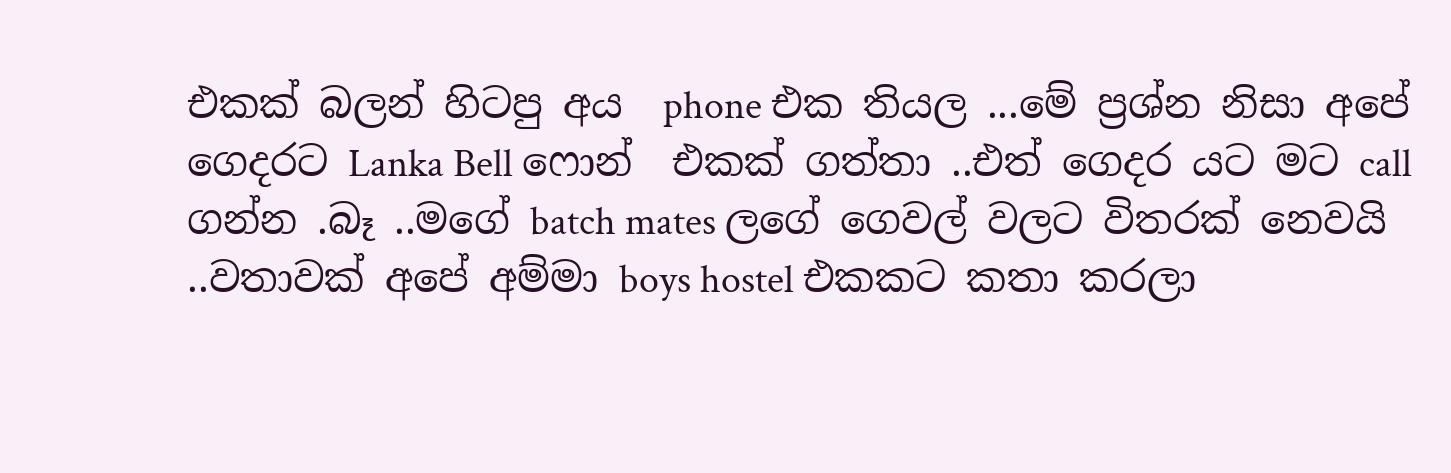එකක් බලන් හිටපු අය  phone එක තියල ...මේ ප්‍රශ්න නිසා අපේ ගෙදරට Lanka Bell ෆොන්  එකක් ගත්තා ..එත් ගෙදර යට මට call ගන්න .බෑ ..මගේ batch mates ලගේ ගෙවල් වලට විතරක් නෙවයි ..වතාවක් අපේ අම්මා boys hostel එකකට කතා කරලා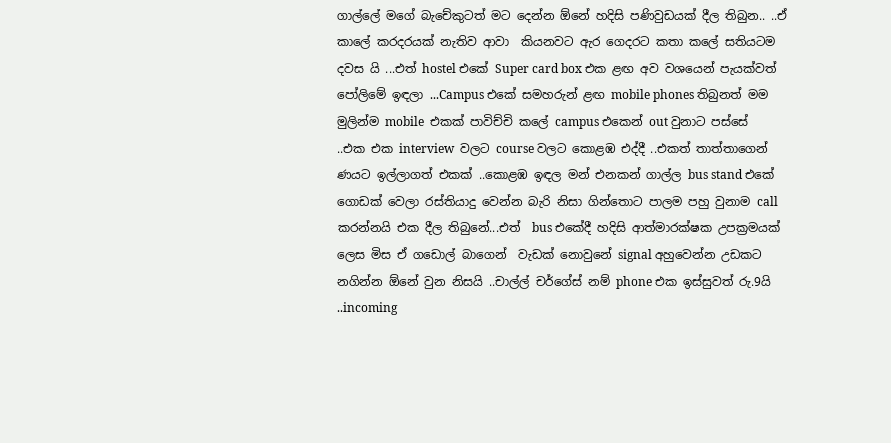ගාල්ලේ මගේ බැචේකුටත් මට දෙන්න ඕනේ හදිසි පණිවුඩයක් දීල තිබුන.. ..ඒ කාලේ කරදරයක් නැතිව ආවා  කියනවට ඇර ගෙදරට කතා කලේ සතියටම දවස යි ...එත් hostel එකේ Super card box එක ළඟ අව වශයෙන් පැයක්වත් පෝලිමේ ඉඳලා ...Campus එකේ සමහරුන් ළඟ mobile phones තිබුනත් මම මුලින්ම mobile  එකක් පාවිච්චි කලේ campus එකෙන් out වුනාට පස්සේ ..එක එක interview  වලට course වලට කොළඹ එද්දී ..එකත් තාත්තාගෙන් ණයට ඉල්ලාගත් එකක් ..කොළඹ ඉඳල මන් එනකන් ගාල්ල bus stand එකේ ගොඩක් වෙලා රස්තියාදු වෙන්න බැරි නිසා ගින්තොට පාලම පහු වුනාම call කරන්නයි එක දීල තිබුනේ...එත්  bus එකේදී හදිසි ආත්මාරක්ෂක උපක්‍රමයක් ලෙස මිස ඒ ගඩොල් බාගෙන්  වැඩක් නොවුනේ signal අහුවෙන්න උඩකට නගින්න ඕනේ වුන නිසයි ..චාල්ල් චර්ගේස් නම් phone එක ඉස්සුවත් රු.9යි ..incoming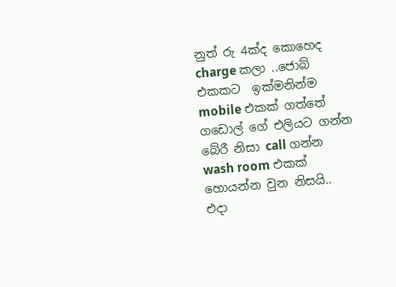නුත් රු 4ක්ද කොහෙද charge කලා ..ජොබ් එකකට  ඉක්මනින්ම mobile එකක් ගත්තේ  ගඩොල් ගේ එලියට ගන්න බේරී නිසා call ගන්න wash room එකක් හොයන්න වුන නිසයි..
එදා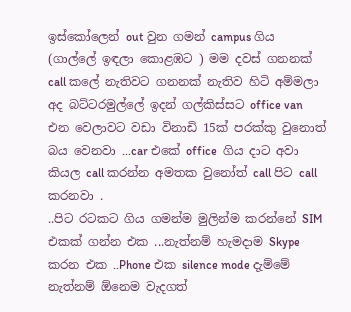ඉස්කෝලෙන් out වුන ගමන් campus ගිය (ගාල්ලේ ඉඳලා කොළඹට ) මම දවස් ගනනක් call කලේ නැතිවට ගනනක් නැතිව හිටි අම්මලා  අද බට්ටරමුල්ලේ ඉදන් ගල්කිස්සට office van එන වෙලාවට වඩා විනාඩි 15ක් පරක්කු වුනොත් බය වෙනවා ...car එකේ office  ගිය දාට අවා  කියල call කරන්න අමතක වුනෝත් call පිට call කරනවා .
..පිට රටකට ගිය ගමන්ම මුලින්ම කරන්නේ SIM එකක් ගන්න එක ...නැත්නම් හැමදාම Skype කරන එක ..Phone එක silence mode දැම්මේ නැත්නම් ඕනෙම වැදගත්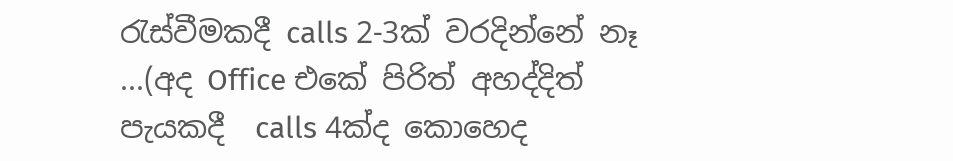රැස්වීමකදී calls 2-3ක් වරදින්නේ නෑ ...(අද Office එකේ පිරිත් අහද්දිත් පැයකදී  calls 4ක්ද කොහෙද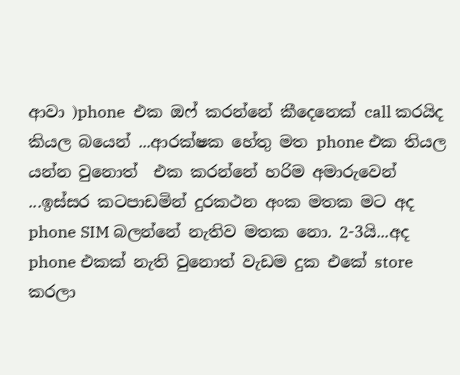ආවා )phone  එක ඔෆ් කරන්නේ කීදෙනෙක් call කරයිද කියල බයෙන් ...ආරක්ෂක හේතු මත phone එක තියල යන්න වුනොත්  එක කරන්නේ හරිම අමාරුවෙන් ...ඉස්සර කටපාඩමින් දුරකථන අංක මතක මට අද phone SIM බලන්නේ නැතිව මතක නො. 2-3යි...අද phone එකක් නැති වුනොත් වැඩම දුක එකේ store කරලා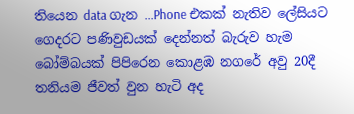තියෙන data ගැන ...Phone එකක් නැතිව ලේසියට ගෙදරට පණිවුඩයක් දෙන්නත් බැරුව හැම  බෝම්බයක් පිපිරෙන කොළඹ නගරේ අවු 20දී තනියම ජීවත් වුන හැටි අද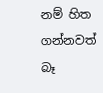නම් හිත ගන්නවත් බෑ